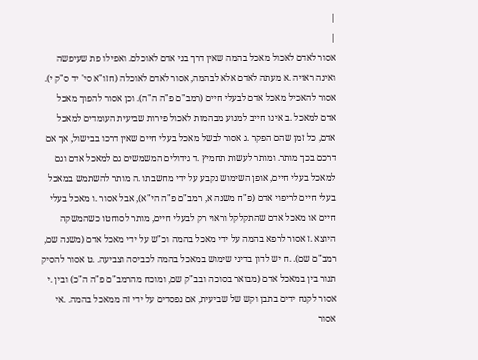|
|
אסור לאדם לאכול מאכל בהמה שאין דרך בני אדם לאוכלם. ואפילו פת שעיפשה ואינה ראויה .א מעתה לאדם אלא לבהמה, אסור לאדם לאוכלה (חזו"א סי' יד ס"ק י). אסור להאכיל מאכל אדם לבעלי חיים (רמב"ם פ"ה ה"ה). וכן אסור להפוך מאכל אדם למאכל .ב אינו חייב למנוע מבהמות לאכול פירות שביעית העומדים למאכל אדם, כל זמן שהם הפקר .ג אסור לבשל מאכל בעלי חיים שאין דרכו בבישול, אך אם דרכם בכך מותר. ומותר לעשות תחמיץ .ד גידולים המשמשים גם למאכל אדם וגם למאכל בעלי חיים, אופן השימוש נקבע על ידי מחשבתו .ה מותר להשתמש במאכל בעלי חיים לריפוי אדם (פ"ח משנה א, רמב"ם פ"ה הי"א), אבל אסור .ו מאכל בעלי חיים או מאכל אדם שהתקלקל וראוי רק לבעלי חיים, מותר לסוחטו כשהמשקה היוצא .ז אסור לרפא בהמה על ידי מאכל בהמה וכ"ש על ידי מאכל אדם (משנה שם, רמב"ם שם). .ח יש לדון בדיני שימוש במאכל בהמה לכביסה וצביעה. .ט אסור להסיק תנור בין במאכל אדם (מבואר בסוכה ובב"ק שם, ומוכח מהרמב"ם פ"ה ה"כ) ובין .י אסור לקנח ידים בתבן וקש של שביעית, אם נפסדים על ידי זה ממאכל בהמה. .אי אסור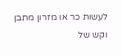לעשות כר או מזרון מתבן וקש של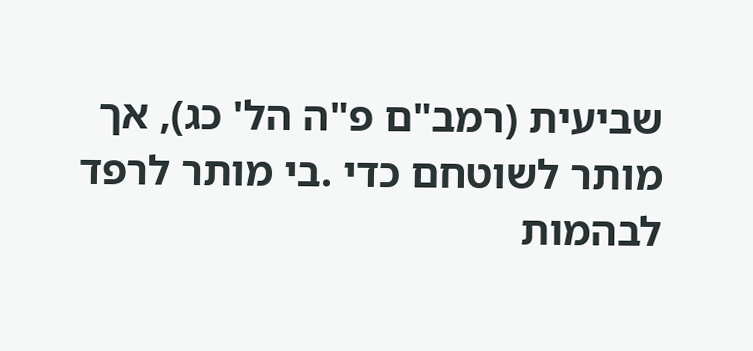שביעית (רמב"ם פ"ה הל' כג), אך מותר לשוטחם כדי .בי מותר לרפד לבהמות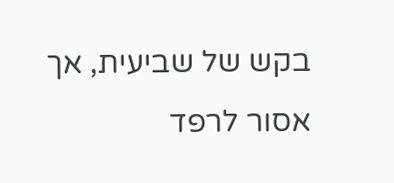בקש של שביעית, אך אסור לרפד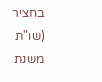בחציר (שו"ת משנת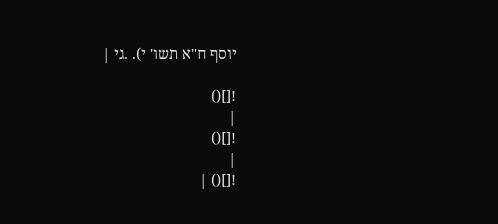יוסף ח"א תשו' י). .גי |

![]()
|
![]()
|
![]() |